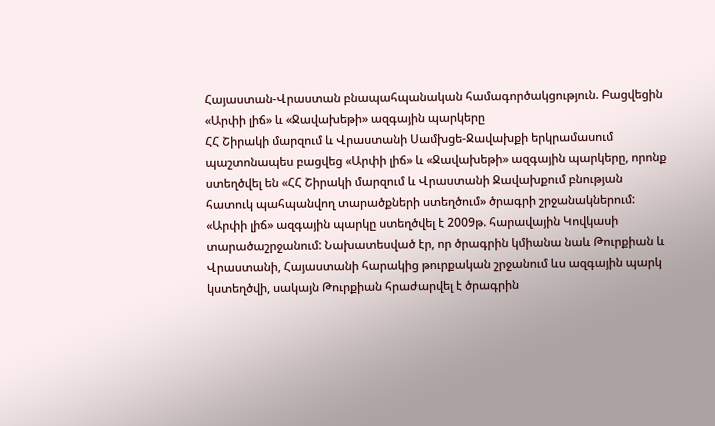Հայաստան-Վրաստան բնապահպանական համագործակցություն. Բացվեցին «Արփի լիճ» և «Ջավախեթի» ազգային պարկերը
ՀՀ Շիրակի մարզում և Վրաստանի Սամխցե-Ջավախքի երկրամասում պաշտոնապես բացվեց «Արփի լիճ» և «Ջավախեթի» ազգային պարկերը, որոնք ստեղծվել են «ՀՀ Շիրակի մարզում և Վրաստանի Ջավախքում բնության հատուկ պահպանվող տարածքների ստեղծում» ծրագրի շրջանակներում:
«Արփի լիճ» ազգային պարկը ստեղծվել է 2009թ. հարավային Կովկասի տարածաշրջանում: Նախատեսված էր, որ ծրագրին կմիանա նաև Թուրքիան և Վրաստանի, Հայաստանի հարակից թուրքական շրջանում ևս ազգային պարկ կստեղծվի, սակայն Թուրքիան հրաժարվել է ծրագրին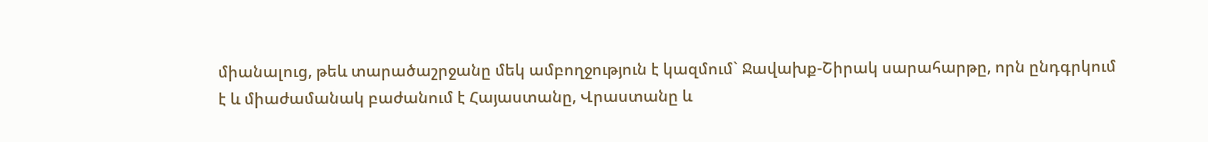միանալուց, թեև տարածաշրջանը մեկ ամբողջություն է կազմում` Ջավախք-Շիրակ սարահարթը, որն ընդգրկում է և միաժամանակ բաժանում է Հայաստանը, Վրաստանը և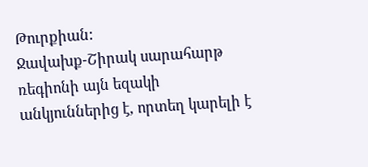Թուրքիան:
Ջավախք-Շիրակ սարահարթ ռեգիոնի այն եզակի անկյուններից է, որտեղ կարելի է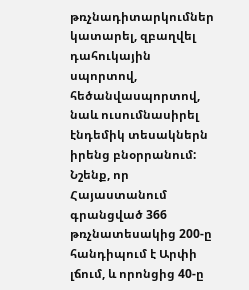թռչնադիտարկումներ կատարել, զբաղվել դահուկային սպորտով, հեծանվասպորտով, նաև ուսումնասիրել էնդեմիկ տեսակներն իրենց բնօրրանում:
Նշենք, որ Հայաստանում գրանցված 366 թռչնատեսակից 200-ը հանդիպում է Արփի լճում, և որոնցից 40-ը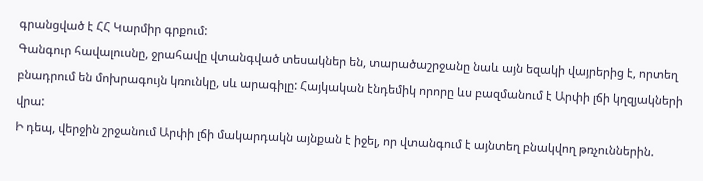գրանցված է ՀՀ Կարմիր գրքում:
Գանգուր հավալուսնը, ջրահավը վտանգված տեսակներ են, տարածաշրջանը նաև այն եզակի վայրերից է, որտեղ բնադրում են մոխրագույն կռունկը, սև արագիլը: Հայկական էնդեմիկ որորը ևս բազմանում է Արփի լճի կղզյակների վրա:
Ի դեպ, վերջին շրջանում Արփի լճի մակարդակն այնքան է իջել, որ վտանգում է այնտեղ բնակվող թռչուններին.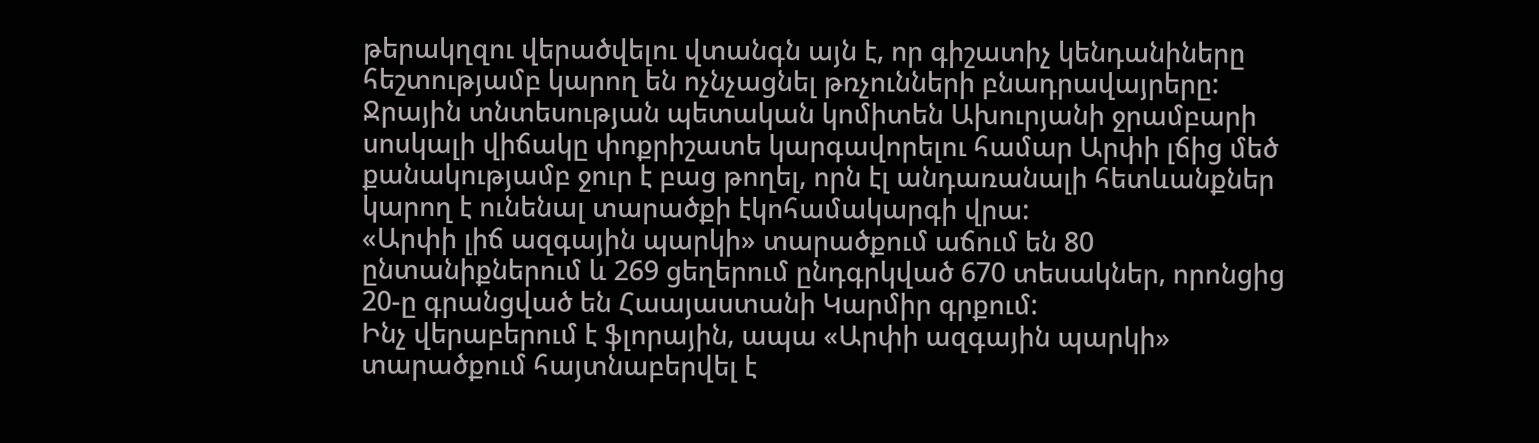թերակղզու վերածվելու վտանգն այն է, որ գիշատիչ կենդանիները հեշտությամբ կարող են ոչնչացնել թռչունների բնադրավայրերը: Ջրային տնտեսության պետական կոմիտեն Ախուրյանի ջրամբարի սոսկալի վիճակը փոքրիշատե կարգավորելու համար Արփի լճից մեծ քանակությամբ ջուր է բաց թողել, որն էլ անդառանալի հետևանքներ կարող է ունենալ տարածքի էկոհամակարգի վրա:
«Արփի լիճ ազգային պարկի» տարածքում աճում են 80 ընտանիքներում և 269 ցեղերում ընդգրկված 670 տեսակներ, որոնցից 20-ը գրանցված են Հաայաստանի Կարմիր գրքում:
Ինչ վերաբերում է ֆլորային, ապա «Արփի ազգային պարկի» տարածքում հայտնաբերվել է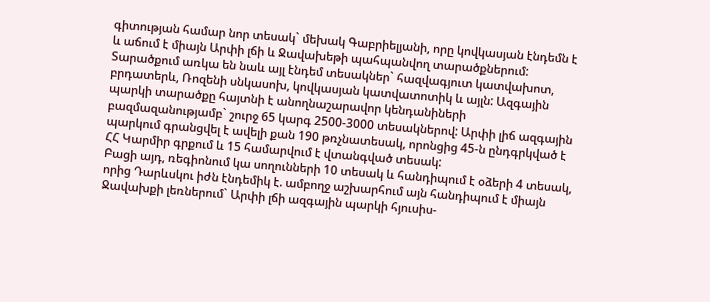գիտության համար նոր տեսակ` մեխակ Գաբրիելյանի, որը կովկասյան էնդեմն է և աճում է միայն Արփի լճի և Ջավախեթի պահպանվող տարածքներում: Տարածքում առկա են նաև այլ էնդեմ տեսակներ` հազվագյուտ կատվախոտ, բրդատերև, Ռոզենի սնկասոխ, կովկասյան կատվատոտիկ և այլն: Ազգային պարկի տարածքը հայտնի է անողնաշարավոր կենդանիների բազմազանությամբ` շուրջ 65 կարգ 2500-3000 տեսակներով: Արփի լիճ ազգային պարկում գրանցվել է ավելի քան 190 թռչնատեսակ, որոնցից 45-ն ընդգրկված է ՀՀ Կարմիր գրքում և 15 համարվում է վտանգված տեսակ:
Բացի այդ, ռեգիոնում կա սողունների 10 տեսակ և հանդիպում է օձերի 4 տեսակ, որից Դարևսկու իժն էնդեմիկ է. ամբողջ աշխարհում այն հանդիպում է միայն Ջավախքի լեռներում` Արփի լճի ազգային պարկի հյուսիս-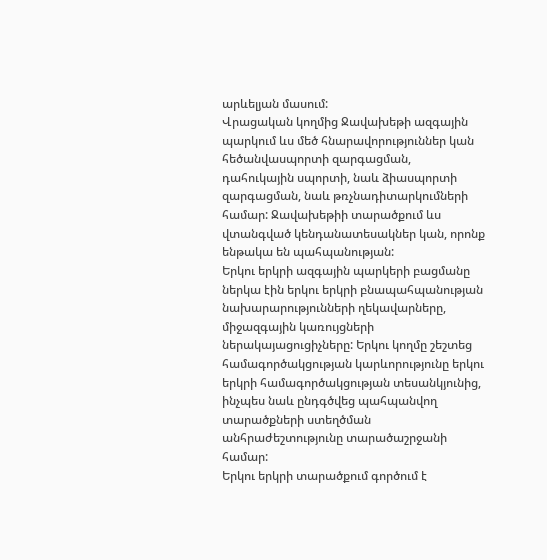արևելյան մասում:
Վրացական կողմից Ջավախեթի ազգային պարկում ևս մեծ հնարավորություններ կան հեծանվասպորտի զարգացման, դահուկային սպորտի, նաև ձիասպորտի զարգացման, նաև թռչնադիտարկումների համար: Ջավախեթիի տարածքում ևս վտանգված կենդանատեսակներ կան, որոնք ենթակա են պահպանության:
Երկու երկրի ազգային պարկերի բացմանը ներկա էին երկու երկրի բնապահպանության նախարարությունների ղեկավարները, միջազգային կառույցների ներակայացուցիչները: Երկու կողմը շեշտեց համագործակցության կարևորությունը երկու երկրի համագործակցության տեսանկյունից, ինչպես նաև ընդգծվեց պահպանվող տարածքների ստեղծման անհրաժեշտությունը տարածաշրջանի համար:
Երկու երկրի տարածքում գործում է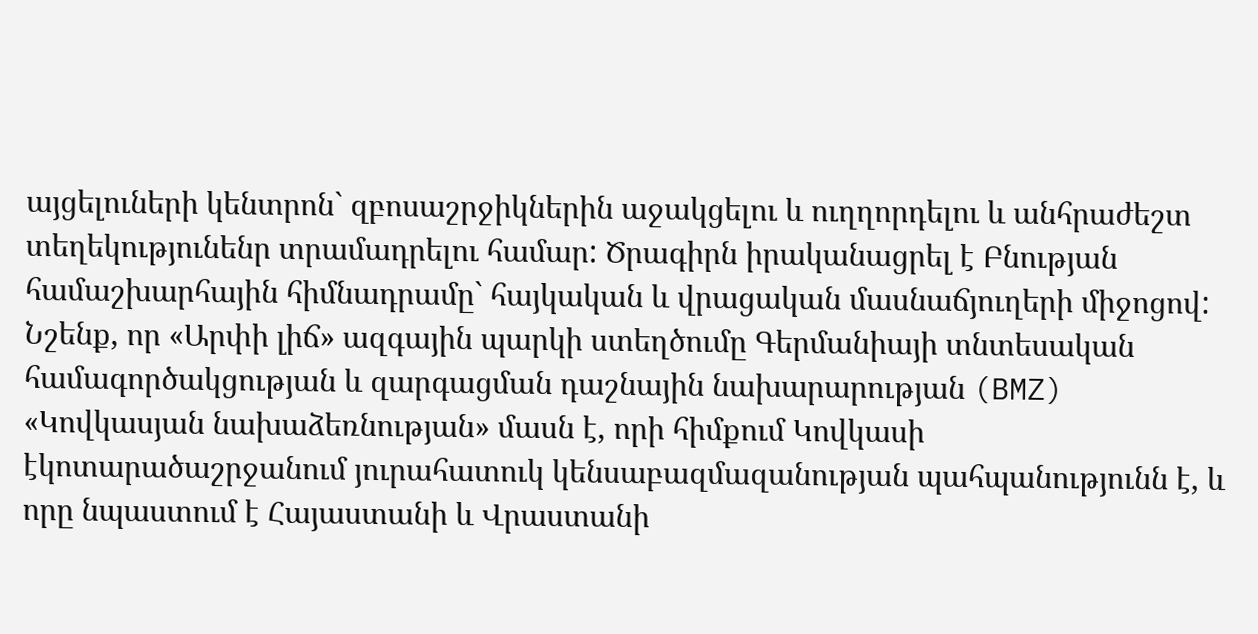այցելուների կենտրոն` զբոսաշրջիկներին աջակցելու և ուղղորդելու և անհրաժեշտ տեղեկությունենր տրամադրելու համար: Ծրագիրն իրականացրել է Բնության համաշխարհային հիմնադրամը` հայկական և վրացական մասնաճյուղերի միջոցով:
Նշենք, որ «Արփի լիճ» ազգային պարկի ստեղծումը Գերմանիայի տնտեսական համագործակցության և զարգացման դաշնային նախարարության (BMZ) «Կովկասյան նախաձեռնության» մասն է, որի հիմքում Կովկասի էկոտարածաշրջանում յուրահատուկ կենսաբազմազանության պահպանությունն է, և որը նպաստում է Հայաստանի և Վրաստանի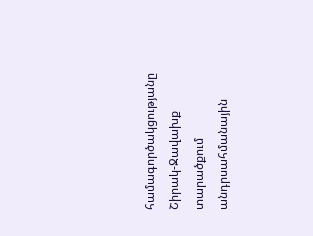համագործակցությանը Շիրակ-Ջավախք տարածքում անդրսահմանային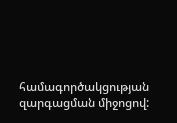համագործակցության զարգացման միջոցով: